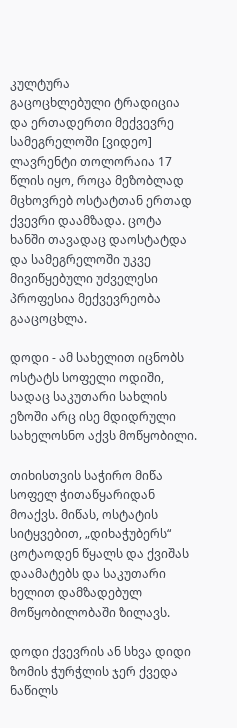კულტურა
გაცოცხლებული ტრადიცია და ერთადერთი მექვევრე სამეგრელოში [ვიდეო]
ლავრენტი თოლორაია 17 წლის იყო, როცა მეზობლად მცხოვრებ ოსტატთან ერთად ქვევრი დაამზადა. ცოტა ხანში თავადაც დაოსტატდა და სამეგრელოში უკვე მივიწყებული უძველესი პროფესია მექვევრეობა გააცოცხლა.

დოდი - ამ სახელით იცნობს ოსტატს სოფელი ოდიში, სადაც საკუთარი სახლის ეზოში არც ისე მდიდრული სახელოსნო აქვს მოწყობილი.

თიხისთვის საჭირო მიწა სოფელ ჭითაწყარიდან მოაქვს. მიწას, ოსტატის სიტყვებით, „დიხაჭუბერს“ ცოტაოდენ წყალს და ქვიშას დაამატებს და საკუთარი ხელით დამზადებულ მოწყობილობაში ზილავს.

დოდი ქვევრის ან სხვა დიდი ზომის ჭურჭლის ჯერ ქვედა ნაწილს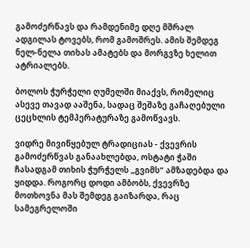გამოძერწავს და რამდენიმე დღე მშრალ ადგილას ტოვებს, რომ გამოშრეს. ამის შემდეგ ნელ-ნელა თიხას ამატებს და მორგვზე ხელით ატრიალებს.

ბოლოს ჭურჭელი ღუმელში მიაქვს, რომელიც ასევე თავად ააშენა, სადაც შეშაზე გაჩაღებული ცეცხლის ტემპერატურაზე გამოწვავს.

ვიდრე მივიწყებულ ტრადიციას - ქვევრის გამოძერწვას განაახლებდა, ოსტატი ჭაში ჩასადგამ თიხის ჭურჭელს „გვიმს“ ამზადებდა და ყიდდა. როგორც დოდი ამბობს, ქვევრზე მოთხოვნა მას შემდეგ გაიზარდა, რაც სამეგრელოში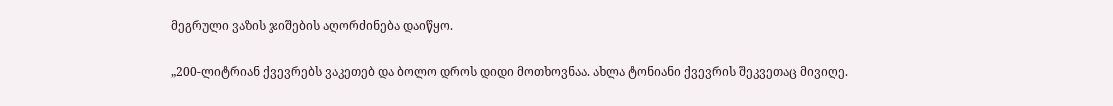მეგრული ვაზის ჯიშების აღორძინება დაიწყო.

„200-ლიტრიან ქვევრებს ვაკეთებ და ბოლო დროს დიდი მოთხოვნაა. ახლა ტონიანი ქვევრის შეკვეთაც მივიღე.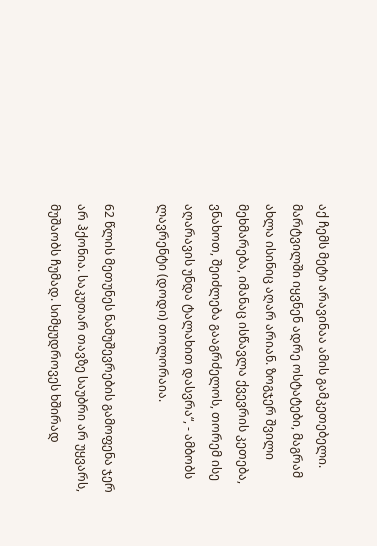აქ ჩემს მეტი არავინაა ამის გამკეთებელი. მარტვილში იყვნენ ადრე ოსტატები, მაგრამ ახლა ისინიც აღარ არიან. ზოგჯერ შვილი მეხმარება, იმანაც ისწავლა ქვევრის კეთება, ვნახოთ, შეიძლება გააგრძელოს, თორემ ისე აღარავის უნდა ტალახით დასვრა“, - ამბობს ლავრენტი (დოდი) თოლორაია.

62 წლის მეთუნეს ნამუშევრების გამოფენა ჯერ არ ჰქონია. საკუთარ თავზე საუბრი არ უყვარს, მუშაობს ჩუმად. სიმყუდროვეს ხშირად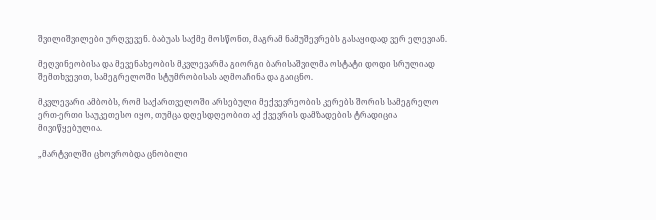შვილიშვილები ურღვევენ. ბაბუას საქმე მოსწონთ, მაგრამ ნამუშევრებს გასაყიდად ვერ ელევიან.

მეღვინეობისა და მევენახეობის მკვლევარმა გიორგი ბარისაშვილმა ოსტატი დოდი სრულიად შემთხვევით, სამეგრელოში სტუმრობისას აღმოაჩინა და გაიცნო.

მკვლევარი ამბობს, რომ საქართველოში არსებული მექვევრეობის კერებს შორის სამეგრელო ერთ-ერთი საუკეთესო იყო, თუმცა დღესდღეობით აქ ქვევრის დამზადების ტრადიცია მივიწყებულია.

„მარტვილში ცხოვრობდა ცნობილი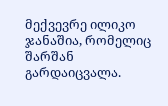მექვევრე ილიკო ჯანაშია, რომელიც შარშან გარდაიცვალა.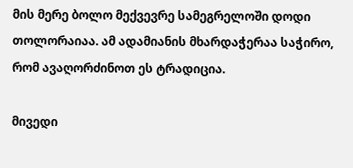მის მერე ბოლო მექვევრე სამეგრელოში დოდი თოლორაიაა. ამ ადამიანის მხარდაჭერაა საჭირო, რომ ავაღორძინოთ ეს ტრადიცია.

მივედი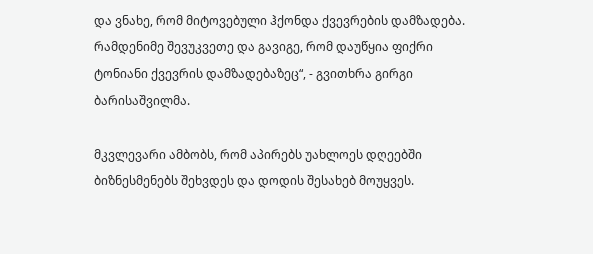და ვნახე, რომ მიტოვებული ჰქონდა ქვევრების დამზადება. რამდენიმე შევუკვეთე და გავიგე, რომ დაუწყია ფიქრი ტონიანი ქვევრის დამზადებაზეც“, - გვითხრა გირგი ბარისაშვილმა.

მკვლევარი ამბობს, რომ აპირებს უახლოეს დღეებში ბიზნესმენებს შეხვდეს და დოდის შესახებ მოუყვეს.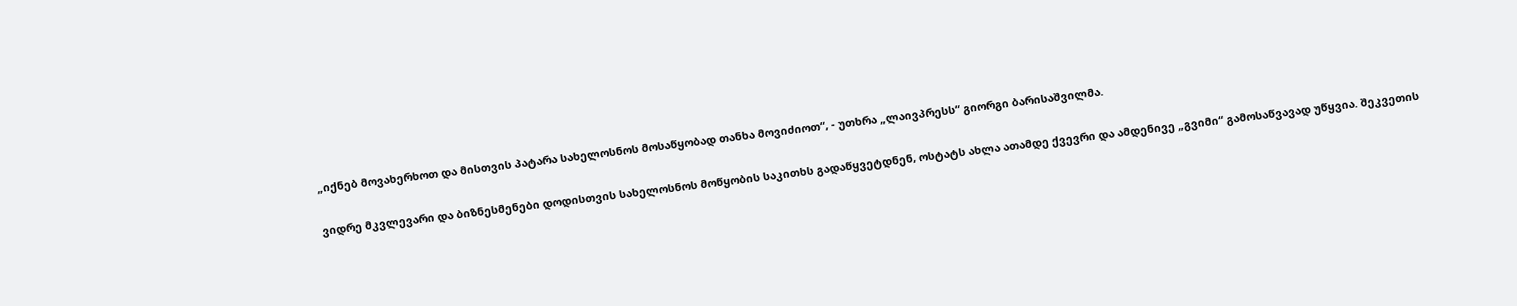„იქნებ მოვახერხოთ და მისთვის პატარა სახელოსნოს მოსაწყობად თანხა მოვიძიოთ“, - უთხრა „ლაივპრესს“ გიორგი ბარისაშვილმა.

ვიდრე მკვლევარი და ბიზნესმენები დოდისთვის სახელოსნოს მოწყობის საკითხს გადაწყვეტდნენ, ოსტატს ახლა ათამდე ქვევრი და ამდენივე „გვიმი“ გამოსაწვავად უწყვია. შეკვეთის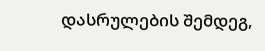დასრულების შემდეგ,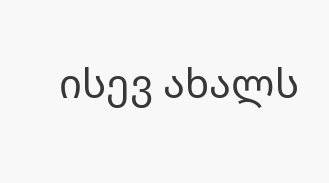ისევ ახალს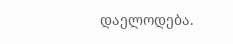დაელოდება.